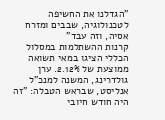"הגדלנו את החשיפה לטכנולוגיה, שבבים ומזרח אסיה, וזה עבד"
קרנות ההשתלמות במסלול הכללי הציגו במאי תשואה ממוצעת של 2.12%. ערן גולדרינג, המשנה למנכ"ל אנליסט, שבראש הטבלה: "זה היה חודש חיובי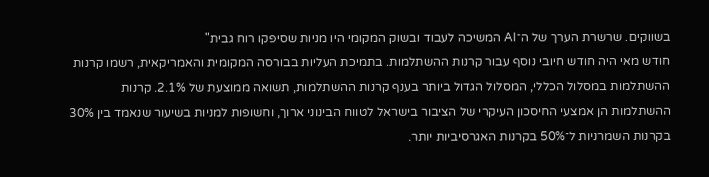בשווקים. שרשרת הערך של ה־AI המשיכה לעבוד ובשוק המקומי היו מניות שסיפקו רוח גבית"
חודש מאי היה חודש חיובי נוסף עבור קרנות ההשתלמות. בתמיכת העליות בבורסה המקומית והאמריקאית, רשמו קרנות ההשתלמות במסלול הכללי, המסלול הגדול ביותר בענף קרנות ההשתלמות, תשואה ממוצעת של 2.1%. קרנות ההשתלמות הן אמצעי החיסכון העיקרי של הציבור בישראל לטווח הבינוני ארוך, וחשופות למניות בשיעור שנאמד בין 30% בקרנות השמרניות ל־50% בקרנות האגרסיביות יותר.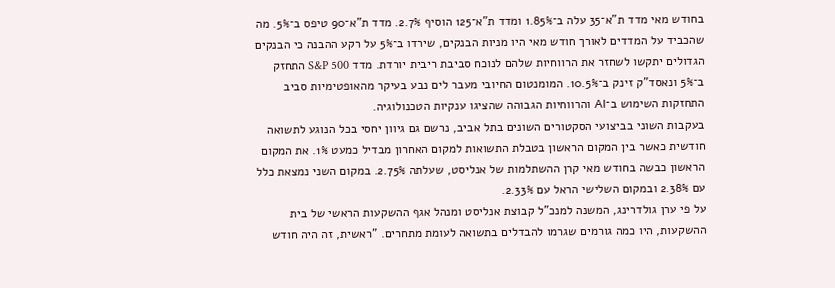בחודש מאי מדד ת"א־35 עלה ב־1.85% ומדד ת"א־125 הוסיף 2.7%. מדד ת"א־90 טיפס ב־5%. מה שהכביד על המדדים לאורך חודש מאי היו מניות הבנקים, שירדו ב־5% על רקע ההבנה כי הבנקים הגדולים יתקשו לשחזר את הרווחיות שלהם לנוכח סביבת ריבית יורדת. מדד S&P 500 התחזק ב־5% ונאסד"ק זינק ב־10.5%. המומנטום החיובי מעבר לים נבע בעיקר מהאופטימיות סביב התחזקות השימוש ב־AI והרווחיות הגבוהה שהציגו ענקיות הטכנולוגיה.
בעקבות השוני בביצועי הסקטורים השונים בתל אביב, נרשם גם גיוון יחסי בכל הנוגע לתשואה חודשית כאשר בין המקום הראשון בטבלת התשואות למקום האחרון מבדיל כמעט 1%. את המקום הראשון כבשה בחודש מאי קרן ההשתלמות של אנליסט, שעלתה 2.75%. במקום השני נמצאת כלל עם 2.38% ובמקום השלישי הראל עם 2.33%.
על פי ערן גולדרינג, המשנה למנכ"ל קבוצת אנליסט ומנהל אגף ההשקעות הראשי של בית ההשקעות, היו כמה גורמים שגרמו להבדלים בתשואה לעומת מתחרים. "ראשית, זה היה חודש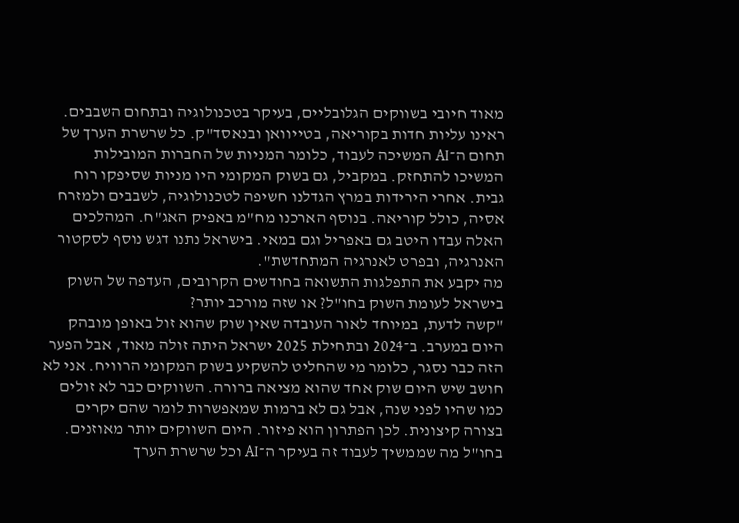מאוד חיובי בשווקים הגלובליים, בעיקר בטכנולוגיה ובתחום השבבים. ראינו עליות חדות בקוריאה, בטייוואן ובנאסד"ק. כל שרשרת הערך של תחום ה־AI המשיכה לעבוד, כלומר המניות של החברות המובילות המשיכו להתחזק. במקביל, גם בשוק המקומי היו מניות שסיפקו רוח גבית. אחרי הירידות במרץ הגדלנו חשיפה לטכנולוגיה, לשבבים ולמזרח אסיה, כולל קוריאה. בנוסף הארכנו מח"מ באפיק האג"ח. המהלכים האלה עבדו היטב גם באפריל וגם במאי. בישראל נתנו דגש נוסף לסקטור האנרגיה, ובפרט לאנרגיה המתחדשת".
מה יקבע את התפלגות התשואה בחודשים הקרובים, העדפה של השוק בישראל לעומת השוק בחו"ל? או שזה מורכב יותר?
"קשה לדעת, במיוחד לאור העובדה שאין שוק שהוא זול באופן מובהק היום במערב. ב־2024 ובתחילת 2025 ישראל היתה זולה מאוד, אבל הפער הזה כבר נסגר, כלומר מי שהחליט להשקיע בשוק המקומי הרוויח. אני לא חושב שיש היום שוק אחד שהוא מציאה ברורה. השווקים כבר לא זולים כמו שהיו לפני שנה, אבל גם לא ברמות שמאפשרות לומר שהם יקרים בצורה קיצונית. לכן הפתרון הוא פיזור. היום השווקים יותר מאוזנים. בחו"ל מה שממשיך לעבוד זה בעיקר ה־AI וכל שרשרת הערך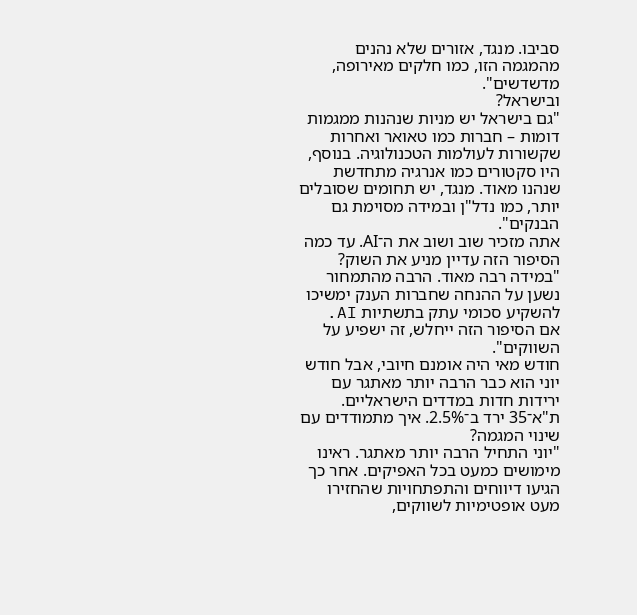סביבו. מנגד, אזורים שלא נהנים מהמגמה הזו, כמו חלקים מאירופה, מדשדשים".
ובישראל?
"גם בישראל יש מניות שנהנות ממגמות דומות – חברות כמו טאואר ואחרות שקשורות לעולמות הטכנולוגיה. בנוסף, היו סקטורים כמו אנרגיה מתחדשת שנהנו מאוד. מנגד, יש תחומים שסובלים יותר, כמו נדל"ן ובמידה מסוימת גם הבנקים".
אתה מזכיר שוב ושוב את ה־AI. עד כמה הסיפור הזה עדיין מניע את השוק?
"במידה רבה מאוד. הרבה מהתמחור נשען על ההנחה שחברות הענק ימשיכו להשקיע סכומי עתק בתשתיות AI. אם הסיפור הזה ייחלש, זה ישפיע על השווקים".
חודש מאי היה אומנם חיובי, אבל חודש יוני הוא כבר הרבה יותר מאתגר עם ירידות חדות במדדים הישראליים. ת"א־35 ירד ב־2.5%. איך מתמודדים עם שינוי המגמה?
"יוני התחיל הרבה יותר מאתגר. ראינו מימושים כמעט בכל האפיקים. אחר כך הגיעו דיווחים והתפתחויות שהחזירו מעט אופטימיות לשווקים,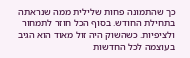כך שהתמונה פחות שלילית ממה שנראתה בתחילת החודש. בסוף הכל חוזר לתמחור ולציפיות. כשהשוק היה זול מאוד הוא הגיב בעוצמה לכל החדשות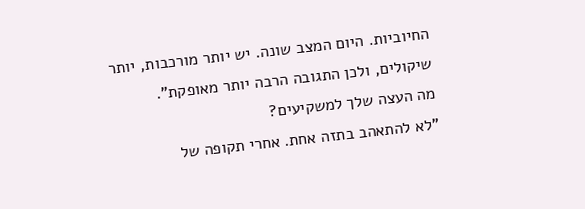החיוביות. היום המצב שונה. יש יותר מורכבות, יותר שיקולים, ולכן התגובה הרבה יותר מאופקת".
מה העצה שלך למשקיעים?
"לא להתאהב בתזה אחת. אחרי תקופה של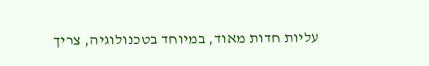עליות חדות מאוד, במיוחד בטכנולוגיה, צריך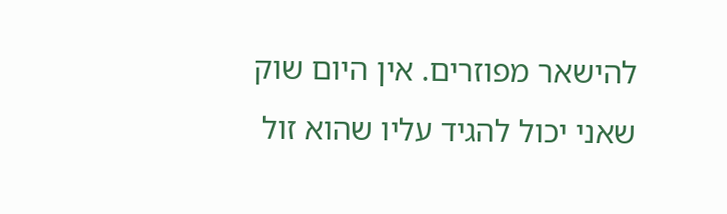להישאר מפוזרים. אין היום שוק שאני יכול להגיד עליו שהוא זול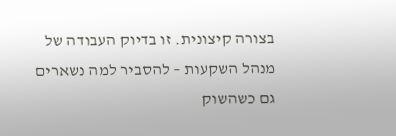בצורה קיצונית. זו בדיוק העבודה של מנהל השקעות – להסביר למה נשארים גם כשהשוק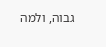גבוה, ולמה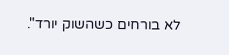לא בורחים כשהשוק יורד".